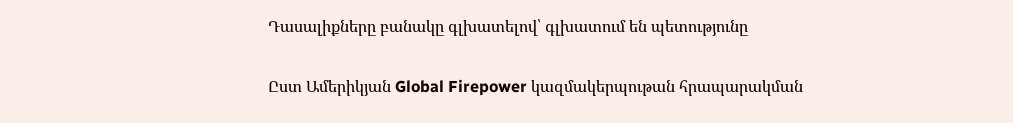Դասալիքները բանակը գլխատելով՝ գլխատում են պետությունը

Ըստ Ամերիկյան Global Firepower կազմակերպութան հրապարակման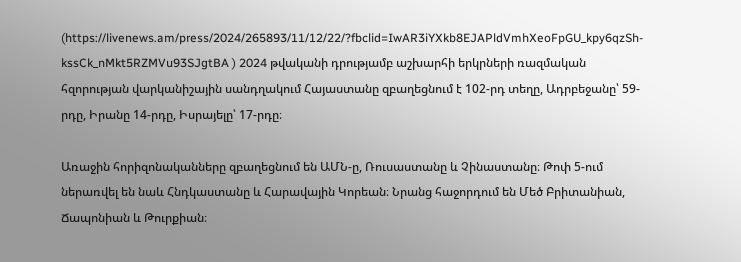(https://livenews.am/press/2024/265893/11/12/22/?fbclid=IwAR3iYXkb8EJAPldVmhXeoFpGU_kpy6qzSh-kssCk_nMkt5RZMVu93SJgtBA ) 2024 թվականի դրությամբ աշխարհի երկրների ռազմական հզորության վարկանիշային սանդղակում Հայաստանը զբաղեցնում է 102-րդ տեղը, Ադրբեջանը՝ 59-րդը, Իրանը 14-րդը, Իսրայելը՝ 17-րդը։

Առաջին հորիզոնականները զբաղեցնում են ԱՄՆ-ը, Ռուսաստանը և Չինաստանը։ Թոփ 5-ում ներառվել են նաև Հնդկաստանը և Հարավային Կորեան։ Նրանց հաջորդում են Մեծ Բրիտանիան, Ճապոնիան և Թուրքիան։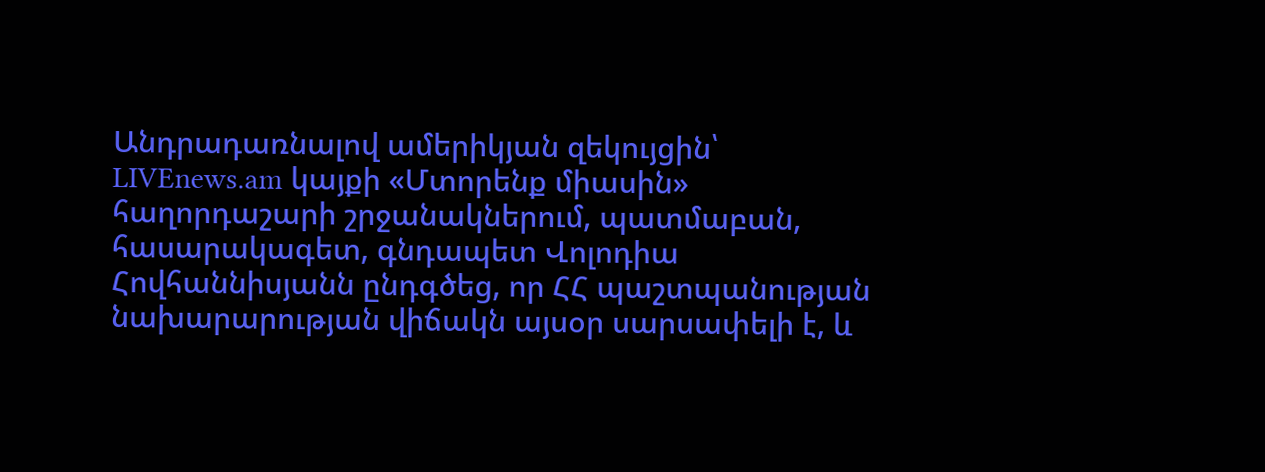Անդրադառնալով ամերիկյան զեկույցին՝ LIVEnews.am կայքի «Մտորենք միասին» հաղորդաշարի շրջանակներում, պատմաբան, հասարակագետ, գնդապետ Վոլոդիա Հովհաննիսյանն ընդգծեց, որ ՀՀ պաշտպանության նախարարության վիճակն այսօր սարսափելի է, և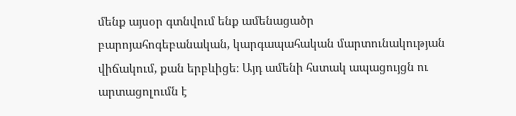մենք այսօր գտնվում ենք ամենացածր բարոյահոգեբանական, կարգապահական մարտունակության վիճակում, քան երբևիցե։ Այդ ամենի հստակ ապացույցն ու արտացոլումն է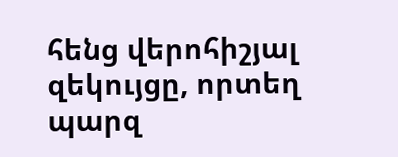հենց վերոհիշյալ զեկույցը, որտեղ պարզ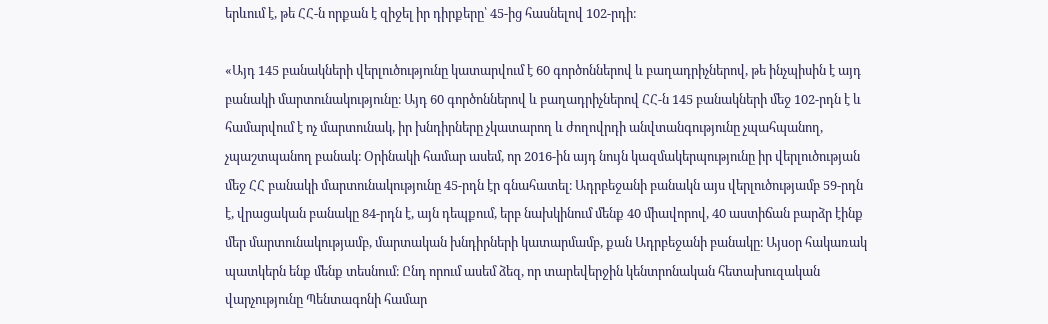երևում է, թե ՀՀ-ն որքան է զիջել իր դիրքերը՝ 45-ից հասնելով 102-րդի։

«Այդ 145 բանակների վերլուծությունը կատարվում է 60 գործոններով և բաղադրիչներով, թե ինչպիսին է այդ բանակի մարտունակությունը։ Այդ 60 գործոններով և բաղադրիչներով ՀՀ-ն 145 բանակների մեջ 102-րդն է և համարվում է ոչ մարտունակ, իր խնդիրները չկատարող և ժողովրդի անվտանգությունը չպահպանող, չպաշտպանող բանակ։ Օրինակի համար ասեմ, որ 2016-ին այդ նույն կազմակերպությունը իր վերլուծության մեջ ՀՀ բանակի մարտունակությունը 45-րդն էր գնահատել։ Ադրբեջանի բանակն այս վերլուծությամբ 59-րդն է, վրացական բանակը 84-րդն է, այն դեպքում, երբ նախկինում մենք 40 միավորով, 40 աստիճան բարձր էինք մեր մարտունակությամբ, մարտական խնդիրների կատարմամբ, քան Ադրբեջանի բանակը։ Այսօր հակառակ պատկերն ենք մենք տեսնում։ Ընդ որում ասեմ ձեզ, որ տարեվերջին կենտրոնական հետախուզական վարչությունը Պենտագոնի համար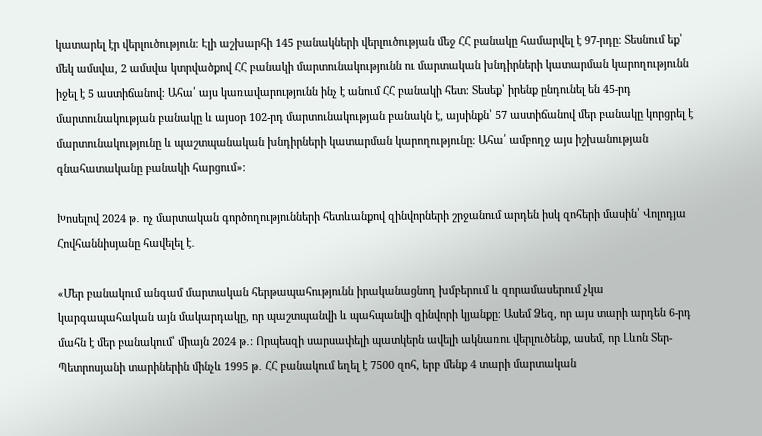կատարել էր վերլուծություն։ Էլի աշխարհի 145 բանակների վերլուծության մեջ ՀՀ բանակը համարվել է 97-րդը։ Տեսնում եք՝ մեկ ամսվա, 2 ամսվա կտրվածքով ՀՀ բանակի մարտունակությունն ու մարտական խնդիրների կատարման կարողությունն իջել է 5 աստիճանով։ Ահա՛ այս կառավարությունն ինչ է անում ՀՀ բանակի հետ։ Տեսեք՝ իրենք ընդունել են 45-րդ մարտունակության բանակը և այսօր 102-րդ մարտունակության բանակն է, այսինքն՝ 57 աստիճանով մեր բանակը կորցրել է մարտունակությունը և պաշտպանական խնդիրների կատարման կարողությունը։ Ահա՛ ամբողջ այս իշխանության գնահատականը բանակի հարցում»։

Խոսելով 2024 թ․ ոչ մարտական գործողությունների հետևանքով զինվորների շրջանում արդեն իսկ զոհերի մասին՝ Վոլոդյա Հովհաննիսյանը հավելել է․

«Մեր բանակում անգամ մարտական հերթապահությունն իրականացնող խմբերում և զորամասերում չկա կարգապահական այն մակարդակը, որ պաշտպանվի և պահպանվի զինվորի կյանքը։ Ասեմ Ձեզ, որ այս տարի արդեն 6-րդ մահն է մեր բանակում՝ միայն 2024 թ․։ Որպեսզի սարսափելի պատկերն ավելի ակնառու վերլուծենք, ասեմ, որ Լևոն Տեր-Պետրոսյանի տարիներին մինչև 1995 թ․ ՀՀ բանակում եղել է 7500 զոհ, երբ մենք 4 տարի մարտական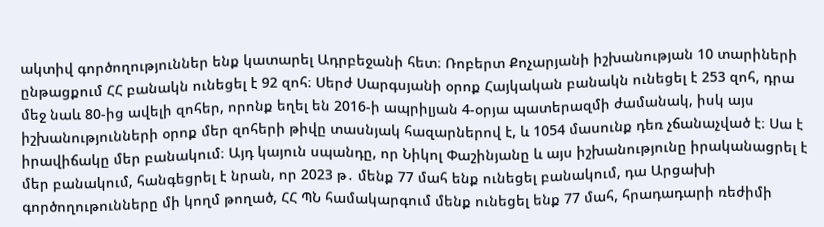ակտիվ գործողություններ ենք կատարել Ադրբեջանի հետ։ Ռոբերտ Քոչարյանի իշխանության 10 տարիների ընթացքում ՀՀ բանակն ունեցել է 92 զոհ։ Սերժ Սարգսյանի օրոք Հայկական բանակն ունեցել է 253 զոհ, դրա մեջ նաև 80-ից ավելի զոհեր, որոնք եղել են 2016-ի ապրիլյան 4-օրյա պատերազմի ժամանակ, իսկ այս իշխանությունների օրոք մեր զոհերի թիվը տասնյակ հազարներով է, և 1054 մասունք դեռ չճանաչված է։ Սա է իրավիճակը մեր բանակում։ Այդ կայուն սպանդը, որ Նիկոլ Փաշինյանը և այս իշխանությունը իրականացրել է մեր բանակում, հանգեցրել է նրան, որ 2023 թ․ մենք 77 մահ ենք ունեցել բանակում, դա Արցախի գործողութունները մի կողմ թողած, ՀՀ ՊՆ համակարգում մենք ունեցել ենք 77 մահ, հրադադարի ռեժիմի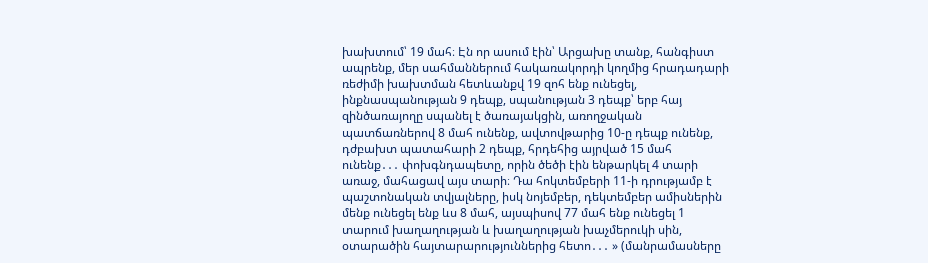խախտում՝ 19 մահ։ Էն որ ասում էին՝ Արցախը տանք, հանգիստ ապրենք, մեր սահմաններում հակառակորդի կողմից հրադադարի ռեժիմի խախտման հետևանքվ 19 զոհ ենք ունեցել, ինքնասպանության 9 դեպք, սպանության 3 դեպք՝ երբ հայ զինծառայողը սպանել է ծառայակցին, առողջական պատճառներով 8 մահ ունենք, ավտովթարից 10-ը դեպք ունենք, դժբախտ պատահարի 2 դեպք, հրդեհից այրված 15 մահ ունենք․․․ փոխգնդապետը, որին ծեծի էին ենթարկել 4 տարի առաջ, մահացավ այս տարի։ Դա հոկտեմբերի 11-ի դրությամբ է պաշտոնական տվյալները, իսկ նոյեմբեր, դեկտեմբեր ամիսներին մենք ունեցել ենք ևս 8 մահ, այսպիսով 77 մահ ենք ունեցել 1 տարում խաղաղության և խաղաղության խաչմերուկի սին, օտարածին հայտարարություններից հետո․․․ » (մանրամասները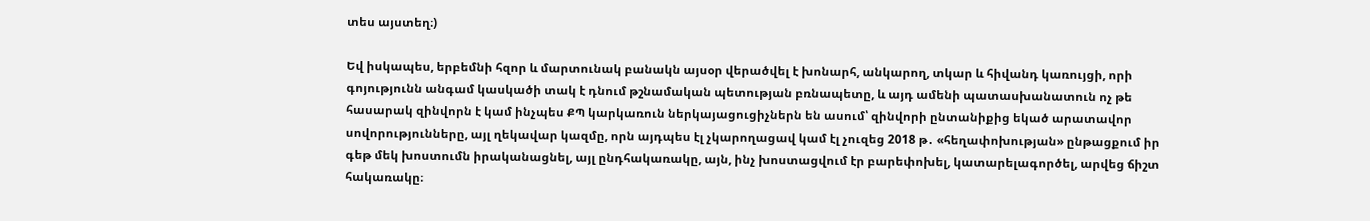տես այստեղ։)

Եվ իսկապես, երբեմնի հզոր և մարտունակ բանակն այսօր վերածվել է խոնարհ, անկարող, տկար և հիվանդ կառույցի, որի գոյությունն անգամ կասկածի տակ է դնում թշնամական պետության բռնապետը, և այդ ամենի պատասխանատուն ոչ թե հասարակ զինվորն է կամ ինչպես ՔՊ կարկառուն ներկայացուցիչներն են ասում՝ զինվորի ընտանիքից եկած արատավոր սովորությունները, այլ ղեկավար կազմը, որն այդպես էլ չկարողացավ կամ էլ չուզեց 2018 թ․ «հեղափոխության» ընթացքում իր գեթ մեկ խոստումն իրականացնել, այլ ընդհակառակը, այն, ինչ խոստացվում էր բարեփոխել, կատարելագործել, արվեց ճիշտ հակառակը։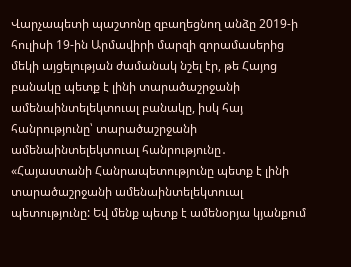Վարչապետի պաշտոնը զբաղեցնող անձը 2019-ի հուլիսի 19-ին Արմավիրի մարզի զորամասերից մեկի այցելության ժամանակ նշել էր, թե Հայոց բանակը պետք է լինի տարածաշրջանի ամենաինտելեկտուալ բանակը, իսկ հայ հանրությունը՝ տարածաշրջանի ամենաինտելեկտուալ հանրությունը․ «Հայաստանի Հանրապետությունը պետք է լինի տարածաշրջանի ամենաինտելեկտուալ պետությունը: Եվ մենք պետք է ամենօրյա կյանքում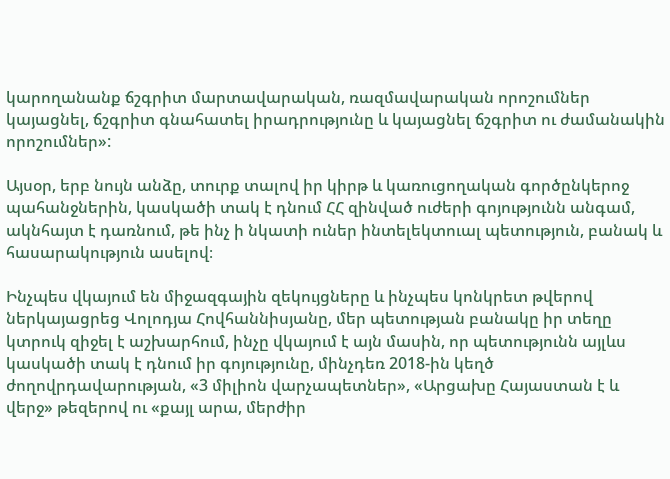կարողանանք ճշգրիտ մարտավարական, ռազմավարական որոշումներ կայացնել, ճշգրիտ գնահատել իրադրությունը և կայացնել ճշգրիտ ու ժամանակին որոշումներ»:

Այսօր, երբ նույն անձը, տուրք տալով իր կիրթ և կառուցողական գործընկերոջ պահանջներին, կասկածի տակ է դնում ՀՀ զինված ուժերի գոյությունն անգամ, ակնհայտ է դառնում, թե ինչ ի նկատի ուներ ինտելեկտուալ պետություն, բանակ և հասարակություն ասելով։

Ինչպես վկայում են միջազգային զեկույցները և ինչպես կոնկրետ թվերով ներկայացրեց Վոլոդյա Հովհաննիսյանը, մեր պետության բանակը իր տեղը կտրուկ զիջել է աշխարհում, ինչը վկայում է այն մասին, որ պետությունն այլևս կասկածի տակ է դնում իր գոյությունը, մինչդեռ 2018-ին կեղծ ժողովրդավարության, «3 միլիոն վարչապետներ», «Արցախը Հայաստան է և վերջ» թեզերով ու «քայլ արա, մերժիր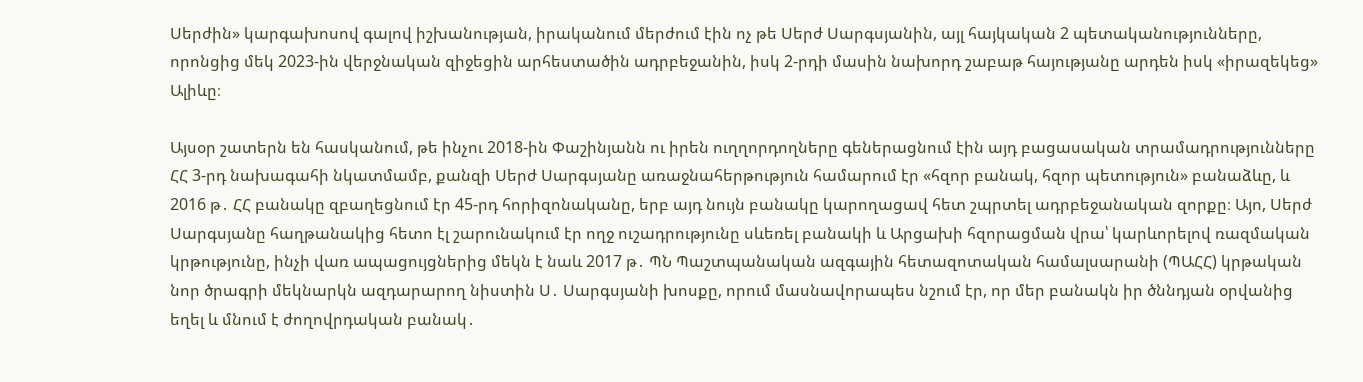Սերժին» կարգախոսով գալով իշխանության, իրականում մերժում էին ոչ թե Սերժ Սարգսյանին, այլ հայկական 2 պետականությունները, որոնցից մեկ 2023-ին վերջնական զիջեցին արհեստածին ադրբեջանին, իսկ 2-րդի մասին նախորդ շաբաթ հայությանը արդեն իսկ «իրազեկեց» Ալիևը։

Այսօր շատերն են հասկանում, թե ինչու 2018-ին Փաշինյանն ու իրեն ուղղորդողները գեներացնում էին այդ բացասական տրամադրությունները ՀՀ 3-րդ նախագահի նկատմամբ, քանզի Սերժ Սարգսյանը առաջնահերթություն համարում էր «հզոր բանակ, հզոր պետություն» բանաձևը, և 2016 թ․ ՀՀ բանակը զբաղեցնում էր 45-րդ հորիզոնականը, երբ այդ նույն բանակը կարողացավ հետ շպրտել ադրբեջանական զորքը։ Այո, Սերժ Սարգսյանը հաղթանակից հետո էլ շարունակում էր ողջ ուշադրությունը սևեռել բանակի և Արցախի հզորացման վրա՝ կարևորելով ռազմական կրթությունը, ինչի վառ ապացույցներից մեկն է նաև 2017 թ․ ՊՆ Պաշտպանական ազգային հետազոտական համալսարանի (ՊԱՀՀ) կրթական նոր ծրագրի մեկնարկն ազդարարող նիստին Ս․ Սարգսյանի խոսքը, որում մասնավորապես նշում էր, որ մեր բանակն իր ծննդյան օրվանից եղել և մնում է ժողովրդական բանակ․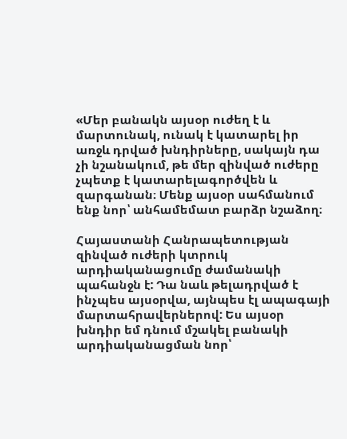«Մեր բանակն այսօր ուժեղ է և մարտունակ, ունակ է կատարել իր առջև դրված խնդիրները, սակայն դա չի նշանակում, թե մեր զինված ուժերը չպետք է կատարելագործվեն և զարգանան։ Մենք այսօր սահմանում ենք նոր՝ անհամեմատ բարձր նշաձող։

Հայաստանի Հանրապետության զինված ուժերի կտրուկ արդիականացումը ժամանակի պահանջն է: Դա նաև թելադրված է ինչպես այսօրվա, այնպես էլ ապագայի մարտահրավերներով: Ես այսօր խնդիր եմ դնում մշակել բանակի արդիականացման նոր՝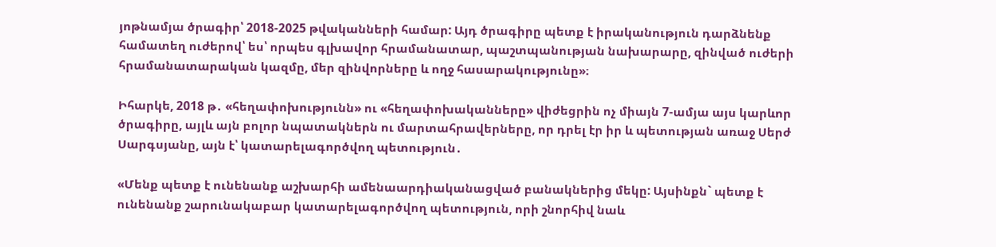յոթնամյա ծրագիր՝ 2018-2025 թվականների համար: Այդ ծրագիրը պետք է իրականություն դարձնենք համատեղ ուժերով՝ ես՝ որպես գլխավոր հրամանատար, պաշտպանության նախարարը, զինված ուժերի հրամանատարական կազմը, մեր զինվորները և ողջ հասարակությունը»։

Իհարկե, 2018 թ․ «հեղափոխությունն» ու «հեղափոխականները» վիժեցրին ոչ միայն 7-ամյա այս կարևոր ծրագիրը, այլև այն բոլոր նպատակներն ու մարտահրավերները, որ դրել էր իր և պետության առաջ Սերժ Սարգսյանը, այն է՝ կատարելագործվող պետություն․

«Մենք պետք է ունենանք աշխարհի ամենաարդիականացված բանակներից մեկը: Այսինքն` պետք է ունենանք շարունակաբար կատարելագործվող պետություն, որի շնորհիվ նաև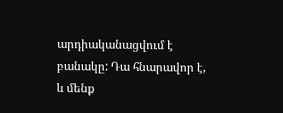արդիականացվում է բանակը: Դա հնարավոր է, և մենք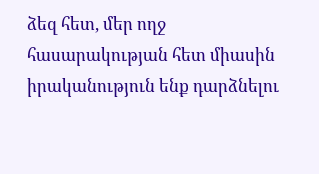ձեզ հետ, մեր ողջ հասարակության հետ միասին իրականություն ենք դարձնելու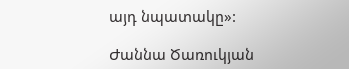այդ նպատակը»:

Ժաննա Ծառուկյան